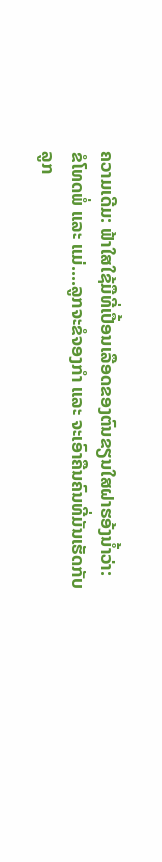ຄວາມເດີມ: ຟ້າໃສໃຊ້ມືທີ່ເປື້ອນເລືອດຂອງຕົນຂຽນໃສຝາຮອ້ງນ້ຳວ່າ:
ຂໍໂທດພໍ່ ແລະ ແມ່....ລູກຈະຂໍຈອງກຳ ແລະ ຈະເອົາຄືນຄົນທີ່ມັນເຮັດກັບລູກ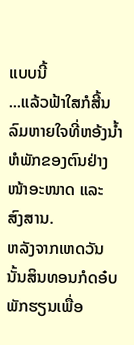ແບບນີ້
...ແລ້ວຟ້າໃສກໍສີ້ນລົມຫາຍໃຈທີ່ຫອ້ງນ້ຳຫໍພັກຂອງຕົນຢ່າງໜ້າອະໜາດ ແລະ ສົງສານ.
ຫລັງຈາກເຫດວັນນັ້ນສິນທອນກໍດອ໋ບພັກຮຽນເພື່ອ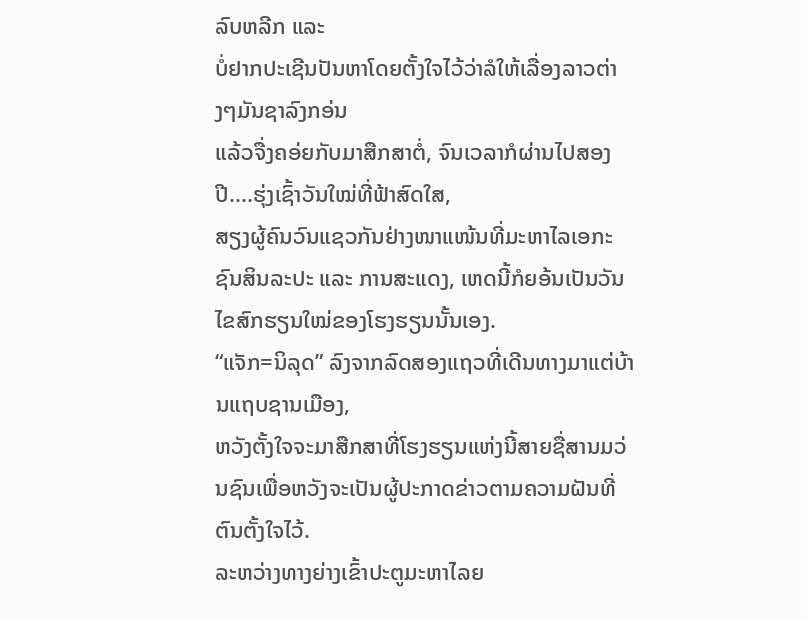ລົບຫລີກ ແລະ
ບໍ່ຢາກປະເຊີນປັນຫາໂດຍຕັ້ງໃຈໄວ້ວ່າລໍໃຫ້ເລື່ອງລາວຕ່າງໆມັນຊາລົງກອ່ນ
ແລ້ວຈື່ງຄອ່ຍກັບມາສືກສາຕໍ່, ຈົນເວລາກໍຜ່ານໄປສອງປີ....ຮຸ່ງເຊົ້າວັນໃໝ່ທີ່ຟ້າສົດໃສ,
ສຽງຜູ້ຄົນວົນແຊວກັນຢ່າງໜາແໜ້ນທີ່ມະຫາໄລເອກະຊົນສິນລະປະ ແລະ ການສະແດງ, ເຫດນີ້ກໍຍອ້ນເປັນວັນໄຂສົກຮຽນໃໝ່ຂອງໂຮງຮຽນນັ້ນເອງ.
“ແຈັກ=ນິລຸດ” ລົງຈາກລົດສອງແຖວທີ່ເດີນທາງມາແຕ່ບ້ານແຖບຊານເມືອງ,
ຫວັງຕັ້ງໃຈຈະມາສືກສາທີ່ໂຮງຮຽນແຫ່ງນີ້ສາຍຊື່ສານມວ່ນຊົນເພື່ອຫວັງຈະເປັນຜູ້ປະກາດຂ່າວຕາມຄວາມຝັນທີ່ຕົນຕັ້ງໃຈໄວ້.
ລະຫວ່າງທາງຍ່າງເຂົ້າປະຕູມະຫາໄລຍ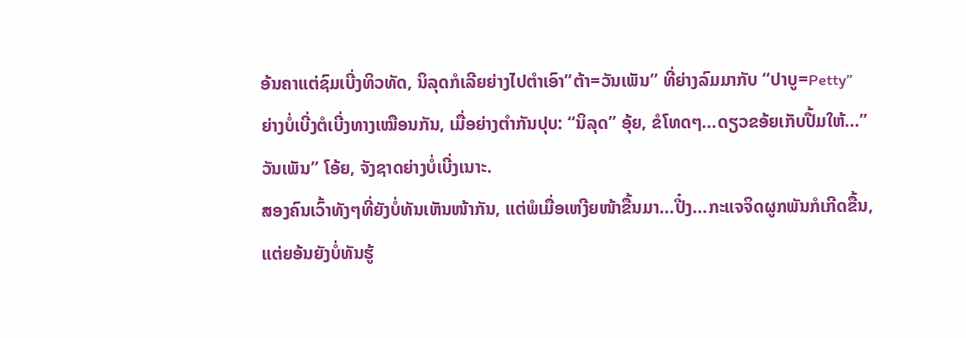ອ້ນຄາແຕ່ຊົມເບີ່ງທິວທັດ, ນິລຸດກໍເລີຍຍ່າງໄປຕຳເອົາ”ຕ້າ=ວັນເພັນ” ທີ່ຍ່າງລົມມາກັບ “ປາບູ=Petty”
ຍ່າງບໍ່ເບີ່ງຕໍເບີ່ງທາງເໝືອນກັນ, ເມື່ອຍ່າງຕຳກັນປຸບ: “ນິລຸດ” ອຸ້ຍ, ຂໍໂທດໆ...ດຽວຂອ້ຍເກັບປື້ມໃຫ້...”ວັນເພັນ” ໂອ້ຍ, ຈັງຊາດຍ່າງບໍ່ເບີ່ງເນາະ.
ສອງຄົນເວົ້າທັງໆທີ່ຍັງບໍ່ທັນເຫັນໜ້າກັນ, ແຕ່ພໍເມື່ອເຫງີຍໜ້າຂື້ນມາ...ປີ໋ງ...ກະແຈຈິດຜູກພັນກໍເກີດຂື້ນ, ແຕ່ຍອ້ນຍັງບໍ່ທັນຮູ້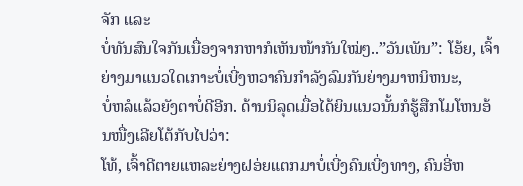ຈັກ ແລະ
ບໍ່ທັນສົນໃຈກັນເນື່ອງຈາກຫາກໍເຫັນໜ້າກັນໃໝ່ໆ..”ວັນເພັນ”: ໂອ້ຍ, ເຈົ້າຍ່າງມາແນວໃດເກາະບໍ່ເບີ່ງຫວາຄົນກຳລັງລົມກັນຍ່າງມາຫນິຫນະ,
ບໍ່ຫລໍແລ້ວຍັງຕາບໍ່ດີອີກ. ດ້ານນິລຸດເມື່ອໄດ້ຍິນແນວນັ້ນກໍຮູ້ສືກໂມໂຫນອ້ນໜື່ງເລີຍໂຕ້ກັບໄປວ່າ:
ໂທ້, ເຈົ້າດີຕາຍແຫລະຍ່າງຝອ່ຍແຕກມາບໍ່ເບີ່ງຄົນເບີ່ງທາງ, ຄົນອີ່ຫ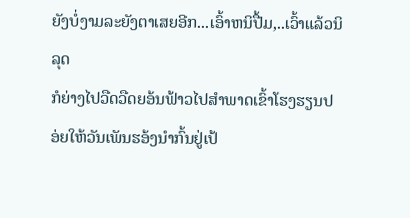ຍັງບໍ່ງາມລະຍັງຕາເສຍອີກ...ເອົ້າຫນິປື້ມ,..ເວົ້າແລ້ວນິລຸດ
ກໍຍ່າງໄປວືດວືດຍອ້ນຟ້າວໄປສຳພາດເຂົ້າໂຮງຮຽນປອ່ຍໃຫ້ວັນເພັນຮອ້ງນຳກົ້ນຢູ່ເປ້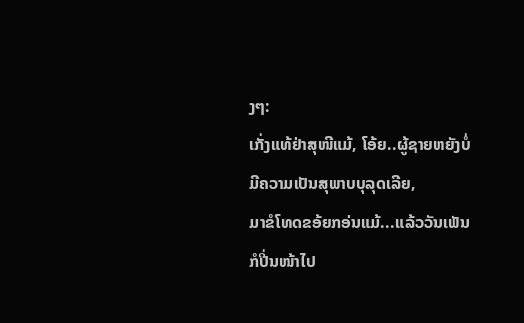ງໆ:
ເກັ່ງແທ້ຢ່າສຸໜີແມ້, ໂອ້ຍ..ຜູ້ຊາຍຫຍັງບໍ່ມີຄວາມເປັນສຸພາບບຸລຸດເລີຍ,
ມາຂໍໂທດຂອ້ຍກອ່ນແມ້...ແລ້ວວັນເພັນກໍປີ່ນໜ້າໄປ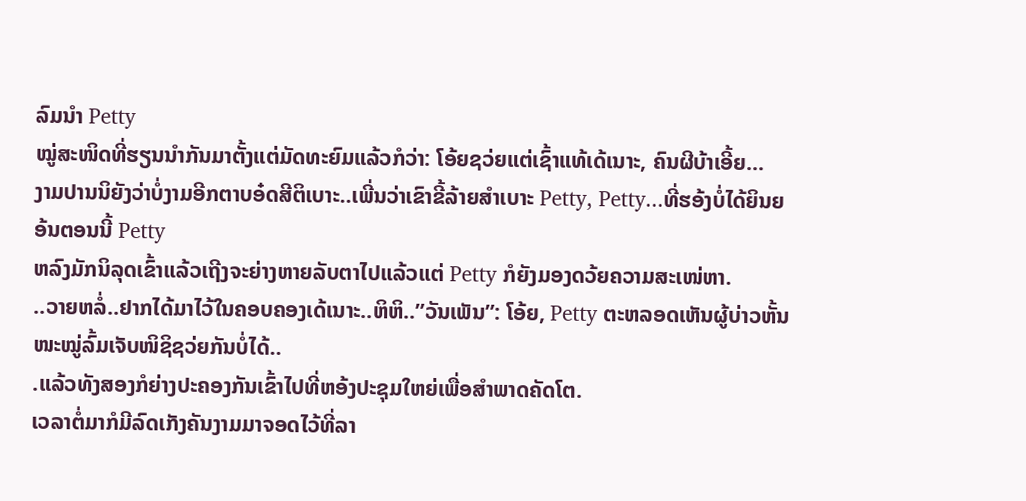ລົມນຳ Petty
ໝູ່ສະໜິດທີ່ຮຽນນຳກັນມາຕັ້ງແຕ່ມັດທະຍົມແລ້ວກໍວ່າ: ໂອ້ຍຊວ່ຍແຕ່ເຊົ້າແທ້ເດ້ເນາະ, ຄົນຜີບ້າເອີ້ຍ…
ງາມປານນິຍັງວ່າບໍ່ງາມອີກຕາບອ໋ດສີຕິເບາະ..ເພີ່ນວ່າເຂົາຂີ້ລ້າຍສຳເບາະ Petty, Petty...ທີ່ຮອ້ງບໍ່ໄດ້ຍິນຍອ້ນຕອນນີ້ Petty
ຫລົງມັກນິລຸດເຂົ້າແລ້ວເຖີງຈະຍ່າງຫາຍລັບຕາໄປແລ້ວແຕ່ Petty ກໍຍັງມອງດວ້ຍຄວາມສະເໜ່ຫາ.
..ວາຍຫລໍ່..ຢາກໄດ້ມາໄວ້ໃນຄອບຄອງເດ້ເນາະ..ຫິຫິ..”ວັນເພັນ”: ໂອ້ຍ, Petty ຕະຫລອດເຫັນຜູ້ບ່າວຫັ້ນໜະໝູ່ລົ້ມເຈັບໜິຊິຊວ່ຍກັນບໍ່ໄດ້..
.ແລ້ວທັງສອງກໍຍ່າງປະຄອງກັນເຂົ້າໄປທີ່ຫອ້ງປະຊຸມໃຫຍ່ເພື່ອສຳພາດຄັດໂຕ.
ເວລາຕໍ່ມາກໍມີລົດເກັງຄັນງາມມາຈອດໄວ້ທີ່ລາ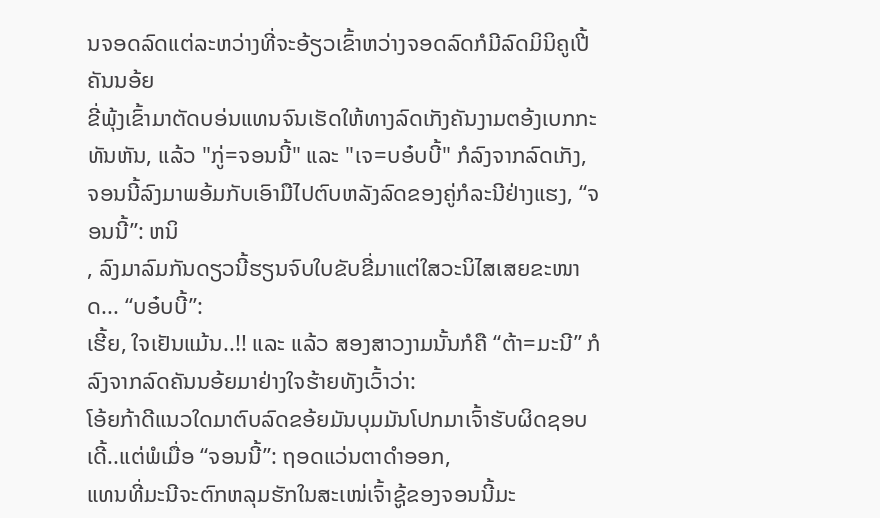ນຈອດລົດແຕ່ລະຫວ່າງທີ່ຈະອ້ຽວເຂົ້າຫວ່າງຈອດລົດກໍມີລົດມິນິຄູເປີ້ຄັນນອ້ຍ
ຂີ່ພຸ້ງເຂົ້າມາຕັດບອ່ນແທນຈົນເຮັດໃຫ້ທາງລົດເກັງຄັນງາມຕອ້ງເບກກະທັນຫັນ, ແລ້ວ "ກູ່=ຈອນນີ້" ແລະ "ເຈ=ບອ໋ບບີ້" ກໍລົງຈາກລົດເກັງ,
ຈອນນີ້ລົງມາພອ້ມກັບເອົາມືໄປຕົບຫລັງລົດຂອງຄູ່ກໍລະນີຢ່າງແຮງ, “ຈອນນີ້”: ຫນິ
, ລົງມາລົມກັນດຽວນີ້ຮຽນຈົບໃບຂັບຂີ່ມາແຕ່ໃສວະນິໄສເສຍຂະໜາດ... “ບອ໋ບບີ້”:
ເຮີ້ຍ, ໃຈເຢັນແມ້ນ..!! ແລະ ແລ້ວ ສອງສາວງາມນັ້ນກໍຄື “ຕ້າ=ມະນີ” ກໍລົງຈາກລົດຄັນນອ້ຍມາຢ່າງໃຈຮ້າຍທັງເວົ້າວ່າ:
ໂອ້ຍກ້າດີແນວໃດມາຕົບລົດຂອ້ຍມັນບຸມມັນໂປກມາເຈົ້າຮັບຜິດຊອບເດີ້..ແຕ່ພໍເມື່ອ “ຈອນນີ້”: ຖອດແວ່ນຕາດຳອອກ,
ແທນທີ່ມະນີຈະຕົກຫລຸມຮັກໃນສະເໜ່ເຈົ້າຊູ້ຂອງຈອນນີ້ມະ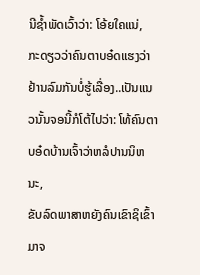ນີຊ້ຳພັດເວົ້າວ່າ: ໂອ້ຍໃຄແນ່,
ກະດຽວວ່າຄົນຕາບອ໋ດແຮງວ່າຢ້ານລົມກັນບໍ່ຮູ້ເລື່ອງ..ເປັນແນວນັ້ນຈອນີ້ກໍໂຕ້ໄປວ່າ: ໂທ້ຄົນຕາບອ໋ດບ້ານເຈົ້າວ່າຫລໍປານນິຫນະ,
ຂັບລົດພາສາຫຍັງຄົນເຂົາຊິເຂົ້າມາຈ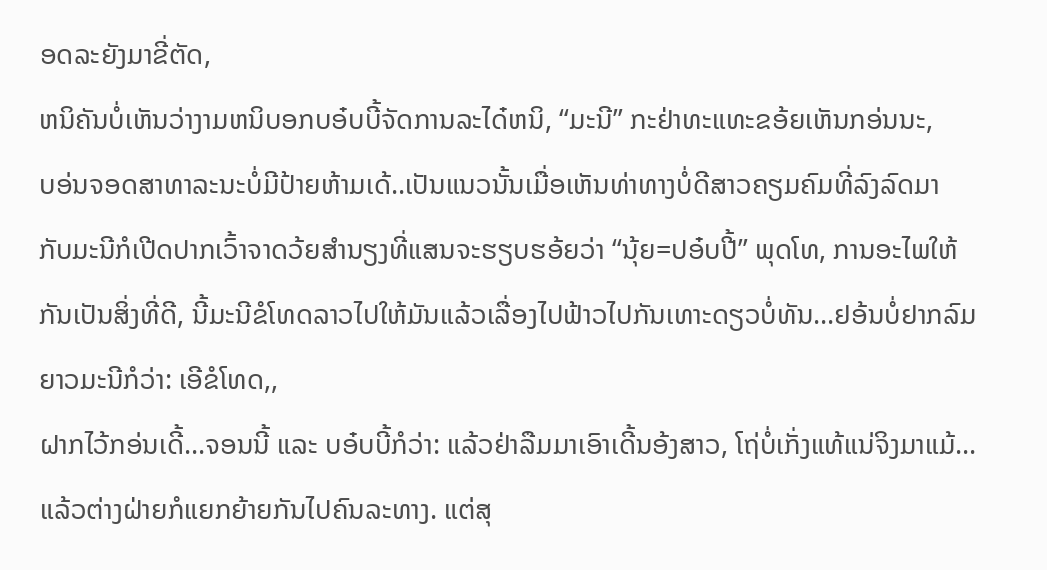ອດລະຍັງມາຂີ່ຕັດ,
ຫນິຄັນບໍ່ເຫັນວ່າງາມຫນິບອກບອ໋ບບີ້ຈັດການລະໄດ໋ຫນິ, “ມະນີ” ກະຢ່າທະແທະຂອ້ຍເຫັນກອ່ນນະ,
ບອ່ນຈອດສາທາລະນະບໍ່ມີປ້າຍຫ້າມເດ້..ເປັນແນວນັ້ນເມື່ອເຫັນທ່າທາງບໍ່ດີສາວຄຽມຄົມທີ່ລົງລົດມາ
ກັບມະນີກໍເປີດປາກເວົ້າຈາດວ້ຍສຳນຽງທີ່ແສນຈະຮຽບຮອ້ຍວ່າ “ນຸ້ຍ=ປອ໋ບປີ້” ພຸດໂທ, ການອະໄພໃຫ້ກັນເປັນສິ່ງທີ່ດີ, ນີ້ມະນີຂໍໂທດລາວໄປໃຫ້ມັນແລ້ວເລື່ອງໄປຟ້າວໄປກັນເທາະດຽວບໍ່ທັນ...ຢອ້ນບໍ່ຢາກລົມຍາວມະນີກໍວ່າ: ເອີຂໍໂທດ,,
ຝາກໄວ້ກອ່ນເດີ້...ຈອນນີ້ ແລະ ບອ໋ບບີ້ກໍວ່າ: ແລ້ວຢ່າລືມມາເອົາເດີ້ນອ້ງສາວ, ໂຖ່ບໍ່ເກັ່ງແທ້ແນ່ຈິງມາແມ້...
ແລ້ວຕ່າງຝ່າຍກໍແຍກຍ້າຍກັນໄປຄົນລະທາງ. ແຕ່ສຸ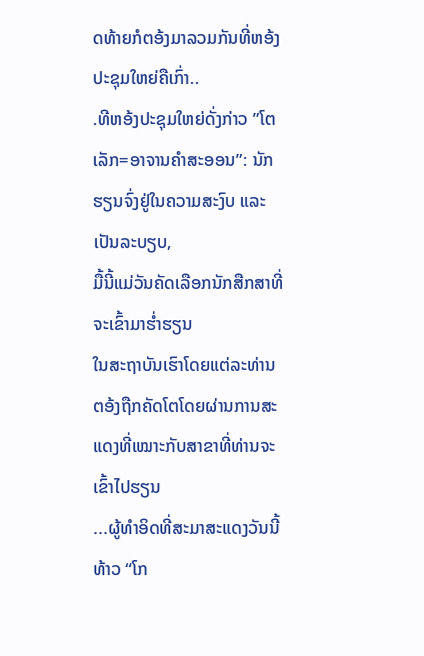ດທ້າຍກໍຕອ້ງມາລວມກັນທີ່ຫອ້ງປະຊຸມໃຫຍ່ຄືເກົ່າ..
.ທີຫອ້ງປະຊຸມໃຫຍ່ດັ່ງກ່າວ ”ໂຕເລັກ=ອາຈານຄຳສະອອນ”: ນັກຮຽນຈົ່ງຢູ່ໃນຄວາມສະງົບ ແລະ ເປັນລະບຽບ,
ມື້ນີ້ແມ່ວັນຄັດເລືອກນັກສືກສາທີ່ຈະເຂົ້າມາຮ່ຳຮຽນ
ໃນສະຖາບັນເຮົາໂດຍແຕ່ລະທ່ານຕອ້ງຖືກຄັດໂຕໂດຍຜ່ານການສະແດງທີ່ເໝາະກັບສາຂາທີ່ທ່ານຈະເຂົ້າໄປຮຽນ
...ຜູ້ທຳອິດທີ່ສະມາສະແດງວັນນີ້ທ້າວ “ໂກ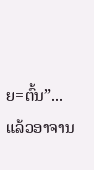ຍ=ຕົ້ນ”...ແລ້ວອາຈານ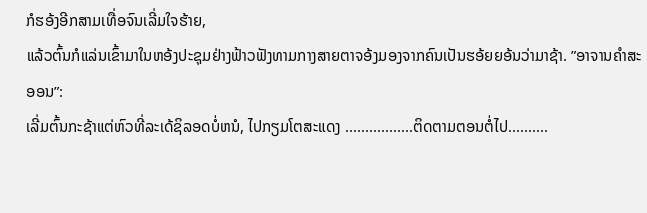ກໍຮອ້ງອີກສາມເທື່ອຈົນເລີ່ມໃຈຮ້າຍ,
ແລ້ວຕົ້ນກໍແລ່ນເຂົ້າມາໃນຫອ້ງປະຊຸມຢ່າງຟ້າວຟັງທາມກາງສາຍຕາຈອ້ງມອງຈາກຄົນເປັນຮອ້ຍຍອ້ນວ່າມາຊ້າ. ”ອາຈານຄຳສະອອນ”:
ເລີ່ມຕົ້ນກະຊ້າແຕ່ຫົວທີ່ລະເດ້ຊິລອດບໍ່ຫນໍ, ໄປກຽມໂຕສະແດງ .................ຕິດຕາມຕອນຕໍ່ໄປ..........